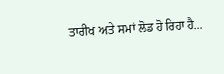ਤਾਰੀਖ ਅਤੇ ਸਮਾਂ ਲੋਡ ਹੋ ਰਿਹਾ ਹੈ...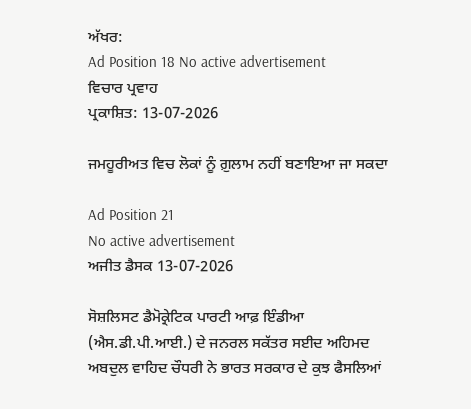ਅੱਖਰ:
Ad Position 18 No active advertisement
ਵਿਚਾਰ ਪ੍ਰਵਾਹ
ਪ੍ਰਕਾਸ਼ਿਤ: 13-07-2026

ਜਮਹੂਰੀਅਤ ਵਿਚ ਲੋਕਾਂ ਨੂੰ ਗ਼ੁਲਾਮ ਨਹੀਂ ਬਣਾਇਆ ਜਾ ਸਕਦਾ

Ad Position 21
No active advertisement
ਅਜੀਤ ਡੈਸਕ 13-07-2026

ਸੋਸ਼ਲਿਸਟ ਡੈਮੋਕ੍ਰੇਟਿਕ ਪਾਰਟੀ ਆਫ਼ ਇੰਡੀਆ (ਐਸ.ਡੀ.ਪੀ.ਆਈ.) ਦੇ ਜਨਰਲ ਸਕੱਤਰ ਸਈਦ ਅਹਿਮਦ ਅਬਦੁਲ ਵਾਹਿਦ ਚੌਧਰੀ ਨੇ ਭਾਰਤ ਸਰਕਾਰ ਦੇ ਕੁਝ ਫੈਸਲਿਆਂ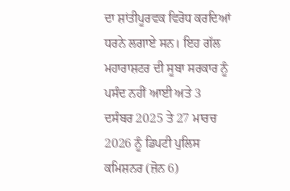ਦਾ ਸ਼ਾਂਤੀਪੂਰਵਕ ਵਿਰੋਧ ਕਰਦਿਆਂ ਧਰਨੇ ਲਗਾਏ ਸਨ। ਇਹ ਗੱਲ ਮਹਾਰਾਸ਼ਟਰ ਦੀ ਸੂਬਾ ਸਰਕਾਰ ਨੂੰ ਪਸੰਦ ਨਹੀਂ ਆਈ ਅਤੇ 3 ਦਸੰਬਰ 2025 ਤੇ 27 ਮਾਰਚ 2026 ਨੂੰ ਡਿਪਟੀ ਪੁਲਿਸ ਕਮਿਸ਼ਨਰ (ਜ਼ੋਨ 6)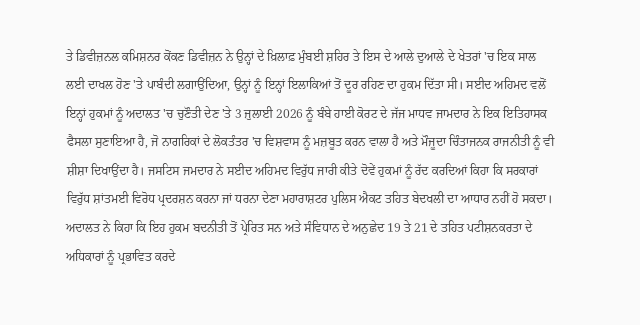ਤੇ ਡਿਵੀਜ਼ਨਲ ਕਮਿਸ਼ਨਰ ਕੋਂਕਣ ਡਿਵੀਜ਼ਨ ਨੇ ਉਨ੍ਹਾਂ ਦੇ ਖ਼ਿਲਾਫ਼ ਮੁੰਬਈ ਸ਼ਹਿਰ ਤੇ ਇਸ ਦੇ ਆਲੇ ਦੁਆਲੇ ਦੇ ਖੇਤਰਾਂ 'ਚ ਇਕ ਸਾਲ ਲਈ ਦਾਖਲ ਹੋਣ 'ਤੇ ਪਾਬੰਦੀ ਲਗਾਉਂਦਿਆ, ਉਨ੍ਹਾਂ ਨੂੰ ਇਨ੍ਹਾਂ ਇਲਾਕਿਆਂ ਤੋਂ ਦੂਰ ਰਹਿਣ ਦਾ ਹੁਕਮ ਦਿੱਤਾ ਸੀ। ਸਈਦ ਅਹਿਮਦ ਵਲੋਂ ਇਨ੍ਹਾਂ ਹੁਕਮਾਂ ਨੂੰ ਅਦਾਲਤ 'ਚ ਚੁਣੌਤੀ ਦੇਣ 'ਤੇ 3 ਜੁਲਾਈ 2026 ਨੂੰ ਬੰਬੇ ਹਾਈ ਕੋਰਟ ਦੇ ਜੱਜ ਮਾਧਵ ਜਾਮਦਾਰ ਨੇ ਇਕ ਇਤਿਹਾਸਕ ਫੈਸਲਾ ਸੁਣਾਇਆ ਹੈ, ਜੋ ਨਾਗਰਿਕਾਂ ਦੇ ਲੋਕਤੰਤਰ 'ਚ ਵਿਸ਼ਵਾਸ ਨੂੰ ਮਜ਼ਬੂਤ ਕਰਨ ਵਾਲਾ ਹੈ ਅਤੇ ਮੌਜੂਦਾ ਚਿੰਤਾਜਨਕ ਰਾਜਨੀਤੀ ਨੂੰ ਵੀ ਸ਼ੀਸ਼ਾ ਦਿਖਾਉਂਦਾ ਹੈ। ਜਸਟਿਸ ਜਮਦਾਰ ਨੇ ਸਈਦ ਅਹਿਮਦ ਵਿਰੁੱਧ ਜਾਰੀ ਕੀਤੇ ਦੋਵੇਂ ਹੁਕਮਾਂ ਨੂੰ ਰੱਦ ਕਰਦਿਆਂ ਕਿਹਾ ਕਿ ਸਰਕਾਰਾਂ ਵਿਰੁੱਧ ਸ਼ਾਂਤਮਈ ਵਿਰੋਧ ਪ੍ਰਦਰਸ਼ਨ ਕਰਨਾ ਜਾਂ ਧਰਨਾ ਦੇਣਾ ਮਹਾਰਾਸ਼ਟਰ ਪੁਲਿਸ ਐਕਟ ਤਹਿਤ ਬੇਦਖਲੀ ਦਾ ਆਧਾਰ ਨਹੀਂ ਹੋ ਸਕਦਾ। ਅਦਾਲਤ ਨੇ ਕਿਹਾ ਕਿ ਇਹ ਹੁਕਮ ਬਦਨੀਤੀ ਤੋਂ ਪ੍ਰੇਰਿਤ ਸਨ ਅਤੇ ਸੰਵਿਧਾਨ ਦੇ ਅਨੁਛੇਦ 19 ਤੇ 21 ਦੇ ਤਹਿਤ ਪਟੀਸ਼ਨਕਰਤਾ ਦੇ ਅਧਿਕਾਰਾਂ ਨੂੰ ਪ੍ਰਭਾਵਿਤ ਕਰਦੇ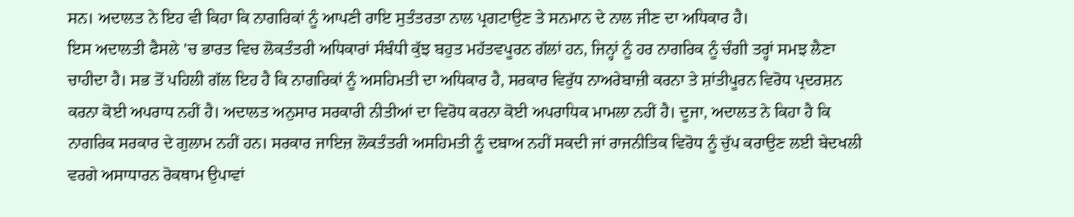ਸਨ। ਅਦਾਲਤ ਨੇ ਇਹ ਵੀ ਕਿਹਾ ਕਿ ਨਾਗਰਿਕਾਂ ਨੂੰ ਆਪਣੀ ਰਾਇ ਸੁਤੰਤਰਤਾ ਨਾਲ ਪ੍ਰਗਟਾਉਣ ਤੇ ਸਨਮਾਨ ਦੇ ਨਾਲ ਜੀਣ ਦਾ ਅਧਿਕਾਰ ਹੈ।
ਇਸ ਅਦਾਲਤੀ ਫੈਸਲੇ 'ਚ ਭਾਰਤ ਵਿਚ ਲੋਕਤੰਤਰੀ ਅਧਿਕਾਰਾਂ ਸੰਬੰਧੀ ਕੁੱਝ ਬਹੁਤ ਮਹੱਤਵਪੂਰਨ ਗੱਲਾਂ ਹਨ, ਜਿਨ੍ਹਾਂ ਨੂੰ ਹਰ ਨਾਗਰਿਕ ਨੂੰ ਚੰਗੀ ਤਰ੍ਹਾਂ ਸਮਝ ਲੈਣਾ ਚਾਹੀਦਾ ਹੈ। ਸਭ ਤੋਂ ਪਹਿਲੀ ਗੱਲ ਇਹ ਹੈ ਕਿ ਨਾਗਰਿਕਾਂ ਨੂੰ ਅਸਹਿਮਤੀ ਦਾ ਅਧਿਕਾਰ ਹੈ, ਸਰਕਾਰ ਵਿਰੁੱਧ ਨਾਅਰੇਬਾਜ਼ੀ ਕਰਨਾ ਤੇ ਸ਼ਾਂਤੀਪੂਰਨ ਵਿਰੋਧ ਪ੍ਰਦਰਸ਼ਨ ਕਰਨਾ ਕੋਈ ਅਪਰਾਧ ਨਹੀਂ ਹੈ। ਅਦਾਲਤ ਅਨੁਸਾਰ ਸਰਕਾਰੀ ਨੀਤੀਆਂ ਦਾ ਵਿਰੋਧ ਕਰਨਾ ਕੋਈ ਅਪਰਾਧਿਕ ਮਾਮਲਾ ਨਹੀਂ ਹੈ। ਦੂਜਾ, ਅਦਾਲਤ ਨੇ ਕਿਹਾ ਹੈ ਕਿ ਨਾਗਰਿਕ ਸਰਕਾਰ ਦੇ ਗੁਲਾਮ ਨਹੀਂ ਹਨ। ਸਰਕਾਰ ਜਾਇਜ਼ ਲੋਕਤੰਤਰੀ ਅਸਹਿਮਤੀ ਨੂੰ ਦਬਾਅ ਨਹੀਂ ਸਕਦੀ ਜਾਂ ਰਾਜਨੀਤਿਕ ਵਿਰੋਧ ਨੂੰ ਚੁੱਪ ਕਰਾਉਣ ਲਈ ਬੇਦਖਲੀ ਵਰਗੇ ਅਸਾਧਾਰਨ ਰੋਕਥਾਮ ਉਪਾਵਾਂ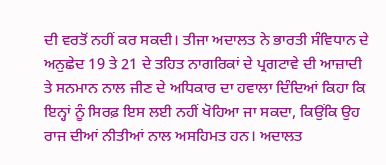ਦੀ ਵਰਤੋਂ ਨਹੀਂ ਕਰ ਸਕਦੀ। ਤੀਜਾ ਅਦਾਲਤ ਨੇ ਭਾਰਤੀ ਸੰਵਿਧਾਨ ਦੇ ਅਨੁਛੇਦ 19 ਤੇ 21 ਦੇ ਤਹਿਤ ਨਾਗਰਿਕਾਂ ਦੇ ਪ੍ਰਗਟਾਵੇ ਦੀ ਆਜ਼ਾਦੀ ਤੇ ਸਨਮਾਨ ਨਾਲ ਜੀਣ ਦੇ ਅਧਿਕਾਰ ਦਾ ਹਵਾਲਾ ਦਿੰਦਿਆਂ ਕਿਹਾ ਕਿ ਇਨ੍ਹਾਂ ਨੂੰ ਸਿਰਫ਼ ਇਸ ਲਈ ਨਹੀਂ ਖੋਹਿਆ ਜਾ ਸਕਦਾ, ਕਿਉਂਕਿ ਉਹ ਰਾਜ ਦੀਆਂ ਨੀਤੀਆਂ ਨਾਲ ਅਸਹਿਮਤ ਹਨ। ਅਦਾਲਤ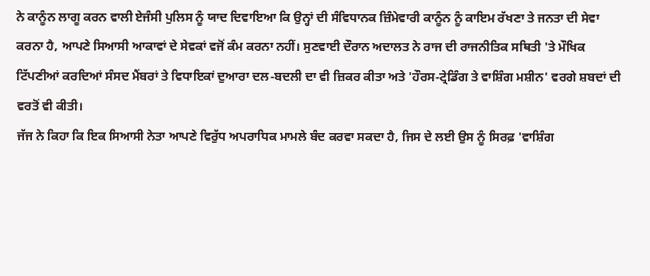ਨੇ ਕਾਨੂੰਨ ਲਾਗੂ ਕਰਨ ਵਾਲੀ ਏਜੰਸੀ ਪੁਲਿਸ ਨੂੰ ਯਾਦ ਦਿਵਾਇਆ ਕਿ ਉਨ੍ਹਾਂ ਦੀ ਸੰਵਿਧਾਨਕ ਜ਼ਿੰਮੇਵਾਰੀ ਕਾਨੂੰਨ ਨੂੰ ਕਾਇਮ ਰੱਖਣਾ ਤੇ ਜਨਤਾ ਦੀ ਸੇਵਾ ਕਰਨਾ ਹੈ, ਆਪਣੇ ਸਿਆਸੀ ਆਕਾਵਾਂ ਦੇ ਸੇਵਕਾਂ ਵਜੋਂ ਕੰਮ ਕਰਨਾ ਨਹੀਂ। ਸੁਣਵਾਈ ਦੌਰਾਨ ਅਦਾਲਤ ਨੇ ਰਾਜ ਦੀ ਰਾਜਨੀਤਿਕ ਸਥਿਤੀ 'ਤੇ ਮੌਖਿਕ ਟਿੱਪਣੀਆਂ ਕਰਦਿਆਂ ਸੰਸਦ ਮੈਂਬਰਾਂ ਤੇ ਵਿਧਾਇਕਾਂ ਦੁਆਰਾ ਦਲ-ਬਦਲੀ ਦਾ ਵੀ ਜ਼ਿਕਰ ਕੀਤਾ ਅਤੇ 'ਹੌਰਸ-ਟ੍ਰੇਡਿੰਗ ਤੇ ਵਾਸ਼ਿੰਗ ਮਸ਼ੀਨ' ਵਰਗੇ ਸ਼ਬਦਾਂ ਦੀ ਵਰਤੋਂ ਵੀ ਕੀਤੀ।
ਜੱਜ ਨੇ ਕਿਹਾ ਕਿ ਇਕ ਸਿਆਸੀ ਨੇਤਾ ਆਪਣੇ ਵਿਰੁੱਧ ਅਪਰਾਧਿਕ ਮਾਮਲੇ ਬੰਦ ਕਰਵਾ ਸਕਦਾ ਹੈ, ਜਿਸ ਦੇ ਲਈ ਉਸ ਨੂੰ ਸਿਰਫ਼ 'ਵਾਸ਼ਿੰਗ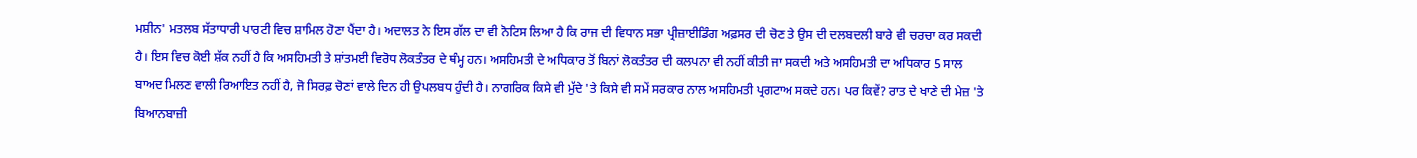ਮਸ਼ੀਨ' ਮਤਲਬ ਸੱਤਾਧਾਰੀ ਪਾਰਟੀ ਵਿਚ ਸ਼ਾਮਿਲ ਹੋਣਾ ਪੈਂਦਾ ਹੈ। ਅਦਾਲਤ ਨੇ ਇਸ ਗੱਲ ਦਾ ਵੀ ਨੋਟਿਸ ਲਿਆ ਹੈ ਕਿ ਰਾਜ ਦੀ ਵਿਧਾਨ ਸਭਾ ਪ੍ਰੀਜ਼ਾਈਡਿੰਗ ਅਫ਼ਸਰ ਦੀ ਚੋਣ ਤੇ ਉਸ ਦੀ ਦਲਬਦਲੀ ਬਾਰੇ ਵੀ ਚਰਚਾ ਕਰ ਸਕਦੀ ਹੈ। ਇਸ ਵਿਚ ਕੋਈ ਸ਼ੱਕ ਨਹੀਂ ਹੈ ਕਿ ਅਸਹਿਮਤੀ ਤੇ ਸ਼ਾਂਤਮਈ ਵਿਰੋਧ ਲੋਕਤੰਤਰ ਦੇ ਥੰਮ੍ਹ ਹਨ। ਅਸਹਿਮਤੀ ਦੇ ਅਧਿਕਾਰ ਤੋਂ ਬਿਨਾਂ ਲੋਕਤੰਤਰ ਦੀ ਕਲਪਨਾ ਵੀ ਨਹੀਂ ਕੀਤੀ ਜਾ ਸਕਦੀ ਅਤੇ ਅਸਹਿਮਤੀ ਦਾ ਅਧਿਕਾਰ 5 ਸਾਲ ਬਾਅਦ ਮਿਲਣ ਵਾਲੀ ਰਿਆਇਤ ਨਹੀਂ ਹੈ, ਜੋ ਸਿਰਫ਼ ਚੋਣਾਂ ਵਾਲੇ ਦਿਨ ਹੀ ਉਪਲਬਧ ਹੁੰਦੀ ਹੈ। ਨਾਗਰਿਕ ਕਿਸੇ ਵੀ ਮੁੱਦੇ 'ਤੇ ਕਿਸੇ ਵੀ ਸਮੇਂ ਸਰਕਾਰ ਨਾਲ ਅਸਹਿਮਤੀ ਪ੍ਰਗਟਾਅ ਸਕਦੇ ਹਨ। ਪਰ ਕਿਵੇਂ? ਰਾਤ ਦੇ ਖਾਣੇ ਦੀ ਮੇਜ਼ 'ਤੇ ਬਿਆਨਬਾਜ਼ੀ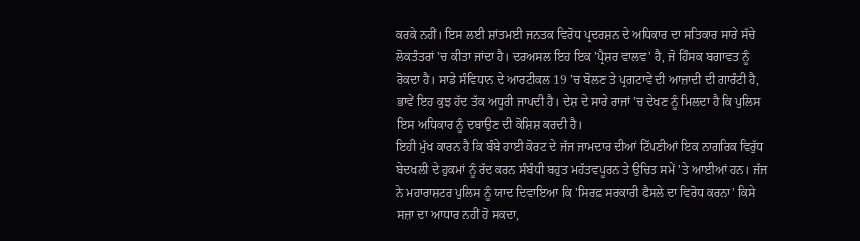ਕਰਕੇ ਨਹੀਂ। ਇਸ ਲਈ ਸ਼ਾਂਤਮਈ ਜਨਤਕ ਵਿਰੋਧ ਪ੍ਰਦਰਸ਼ਨ ਦੇ ਅਧਿਕਾਰ ਦਾ ਸਤਿਕਾਰ ਸਾਰੇ ਸੱਚੇ ਲੋਕਤੰਤਰਾਂ 'ਚ ਕੀਤਾ ਜਾਂਦਾ ਹੈ। ਦਰਅਸਲ ਇਹ ਇਕ 'ਪ੍ਰੈਸ਼ਰ ਵਾਲਵ' ਹੈ, ਜੋ ਹਿੰਸਕ ਬਗਾਵਤ ਨੂੰ ਰੋਕਦਾ ਹੈ। ਸਾਡੇ ਸੰਵਿਧਾਨ ਦੇ ਆਰਟੀਕਲ 19 'ਚ ਬੋਲਣ ਤੇ ਪ੍ਰਗਟਾਵੇ ਦੀ ਆਜ਼ਾਦੀ ਦੀ ਗਾਰੰਟੀ ਹੈ, ਭਾਵੇਂ ਇਹ ਕੁਝ ਹੱਦ ਤੱਕ ਅਧੂਰੀ ਜਾਪਦੀ ਹੈ। ਦੇਸ਼ ਦੇ ਸਾਰੇ ਰਾਜਾਂ 'ਚ ਦੇਖਣ ਨੂੰ ਮਿਲਦਾ ਹੈ ਕਿ ਪੁਲਿਸ ਇਸ ਅਧਿਕਾਰ ਨੂੰ ਦਬਾਉਣ ਦੀ ਕੋਸ਼ਿਸ਼ ਕਰਦੀ ਹੈ।
ਇਹੀ ਮੁੱਖ ਕਾਰਨ ਹੈ ਕਿ ਬੰਬੇ ਹਾਈ ਕੋਰਟ ਦੇ ਜੱਜ ਜਾਮਦਾਰ ਦੀਆਂ ਟਿੱਪਣੀਆਂ ਇਕ ਨਾਗਰਿਕ ਵਿਰੁੱਧ ਬੇਦਖਲੀ ਦੇ ਹੁਕਮਾਂ ਨੂੰ ਰੱਦ ਕਰਨ ਸੰਬੰਧੀ ਬਹੁਤ ਮਹੱਤਵਪੂਰਨ ਤੇ ਉਚਿਤ ਸਮੇਂ 'ਤੇ ਆਈਆਂ ਹਨ। ਜੱਜ ਨੇ ਮਹਾਰਾਸ਼ਟਰ ਪੁਲਿਸ ਨੂੰ ਯਾਦ ਦਿਵਾਇਆ ਕਿ 'ਸਿਰਫ਼ ਸਰਕਾਰੀ ਫੈਸਲੇ ਦਾ ਵਿਰੋਧ ਕਰਨਾ' ਕਿਸੇ ਸਜ਼ਾ ਦਾ ਆਧਾਰ ਨਹੀਂ ਹੋ ਸਕਦਾ,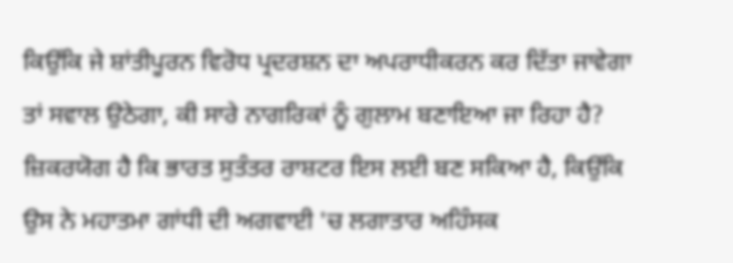ਕਿਉਂਕਿ ਜੇ ਸ਼ਾਂਤੀਪੂਰਨ ਵਿਰੋਧ ਪ੍ਰਦਰਸ਼ਨ ਦਾ ਅਪਰਾਧੀਕਰਨ ਕਰ ਦਿੱਤਾ ਜਾਵੇਗਾ ਤਾਂ ਸਵਾਲ ਉਠੇਗਾ, ਕੀ ਸਾਰੇ ਨਾਗਰਿਕਾਂ ਨੂੰ ਗੁਲਾਮ ਬਣਾਇਆ ਜਾ ਰਿਹਾ ਹੈ? ਜ਼ਿਕਰਯੋਗ ਹੈ ਕਿ ਭਾਰਤ ਸੁਤੰਤਰ ਰਾਸ਼ਟਰ ਇਸ ਲਈ ਬਣ ਸਕਿਆ ਹੈ, ਕਿਉਂਕਿ ਉਸ ਨੇ ਮਹਾਤਮਾ ਗਾਂਧੀ ਦੀ ਅਗਵਾਈ 'ਚ ਲਗਾਤਾਰ ਅਹਿੰਸਕ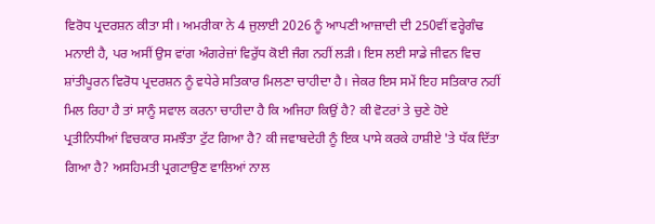ਵਿਰੋਧ ਪ੍ਰਦਰਸ਼ਨ ਕੀਤਾ ਸੀ। ਅਮਰੀਕਾ ਨੇ 4 ਜੁਲਾਈ 2026 ਨੂੰ ਆਪਣੀ ਆਜ਼ਾਦੀ ਦੀ 250ਵੀਂ ਵਰ੍ਹੇਗੰਢ ਮਨਾਈ ਹੈ, ਪਰ ਅਸੀਂ ਉਸ ਵਾਂਗ ਅੰਗਰੇਜ਼ਾਂ ਵਿਰੁੱਧ ਕੋਈ ਜੰਗ ਨਹੀਂ ਲੜੀ। ਇਸ ਲਈ ਸਾਡੇ ਜੀਵਨ ਵਿਚ ਸ਼ਾਂਤੀਪੂਰਨ ਵਿਰੋਧ ਪ੍ਰਦਰਸ਼ਨ ਨੂੰ ਵਧੇਰੇ ਸਤਿਕਾਰ ਮਿਲਣਾ ਚਾਹੀਦਾ ਹੈ। ਜੇਕਰ ਇਸ ਸਮੇਂ ਇਹ ਸਤਿਕਾਰ ਨਹੀਂ ਮਿਲ ਰਿਹਾ ਹੈ ਤਾਂ ਸਾਨੂੰ ਸਵਾਲ ਕਰਨਾ ਚਾਹੀਦਾ ਹੈ ਕਿ ਅਜਿਹਾ ਕਿਉਂ ਹੈ? ਕੀ ਵੋਟਰਾਂ ਤੇ ਚੁਣੇ ਹੋਏ ਪ੍ਰਤੀਨਿਧੀਆਂ ਵਿਚਕਾਰ ਸਮਝੌਤਾ ਟੁੱਟ ਗਿਆ ਹੈ? ਕੀ ਜਵਾਬਦੇਹੀ ਨੂੰ ਇਕ ਪਾਸੇ ਕਰਕੇ ਹਾਸ਼ੀਏ 'ਤੇ ਧੱਕ ਦਿੱਤਾ ਗਿਆ ਹੈ? ਅਸਹਿਮਤੀ ਪ੍ਰਗਟਾਉਣ ਵਾਲਿਆਂ ਨਾਲ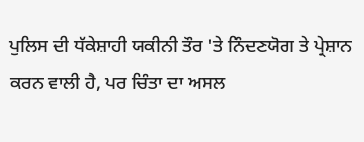ਪੁਲਿਸ ਦੀ ਧੱਕੇਸ਼ਾਹੀ ਯਕੀਨੀ ਤੌਰ 'ਤੇ ਨਿੰਦਣਯੋਗ ਤੇ ਪ੍ਰੇਸ਼ਾਨ ਕਰਨ ਵਾਲੀ ਹੈ, ਪਰ ਚਿੰਤਾ ਦਾ ਅਸਲ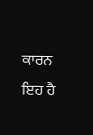ਕਾਰਨ ਇਹ ਹੈ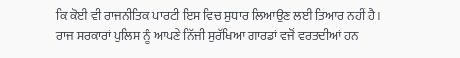ਕਿ ਕੋਈ ਵੀ ਰਾਜਨੀਤਿਕ ਪਾਰਟੀ ਇਸ ਵਿਚ ਸੁਧਾਰ ਲਿਆਉਣ ਲਈ ਤਿਆਰ ਨਹੀਂ ਹੈ। ਰਾਜ ਸਰਕਾਰਾਂ ਪੁਲਿਸ ਨੂੰ ਆਪਣੇ ਨਿੱਜੀ ਸੁਰੱਖਿਆ ਗਾਰਡਾਂ ਵਜੋਂ ਵਰਤਦੀਆਂ ਹਨ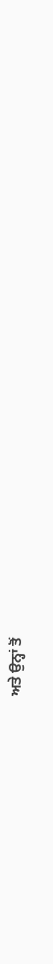ਅਤੇ ਉਨ੍ਹਾਂ ਤੋਂ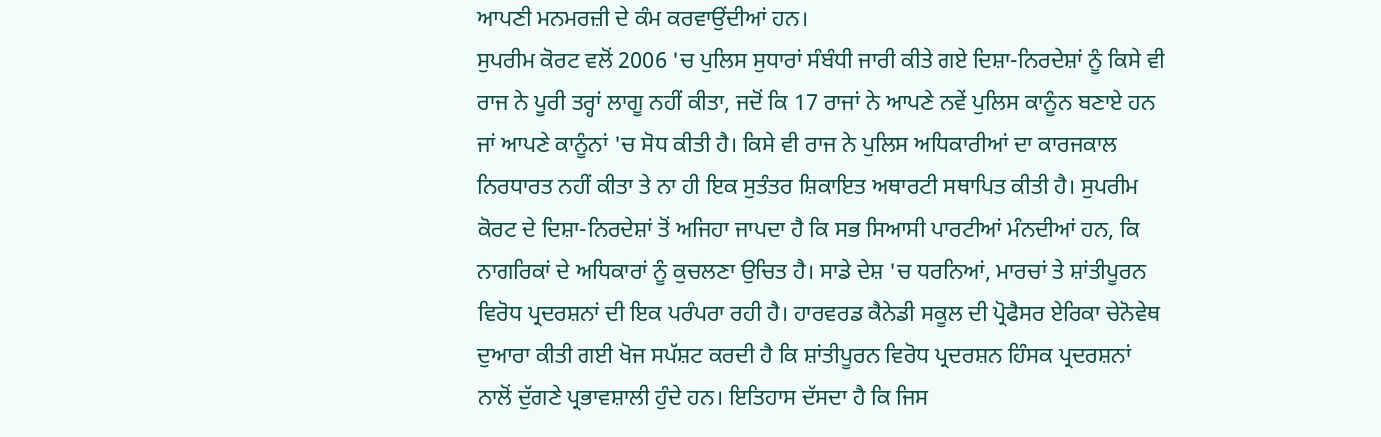ਆਪਣੀ ਮਨਮਰਜ਼ੀ ਦੇ ਕੰਮ ਕਰਵਾਉਂਦੀਆਂ ਹਨ।
ਸੁਪਰੀਮ ਕੋਰਟ ਵਲੋਂ 2006 'ਚ ਪੁਲਿਸ ਸੁਧਾਰਾਂ ਸੰਬੰਧੀ ਜਾਰੀ ਕੀਤੇ ਗਏ ਦਿਸ਼ਾ-ਨਿਰਦੇਸ਼ਾਂ ਨੂੰ ਕਿਸੇ ਵੀ ਰਾਜ ਨੇ ਪੂਰੀ ਤਰ੍ਹਾਂ ਲਾਗੂ ਨਹੀਂ ਕੀਤਾ, ਜਦੋਂ ਕਿ 17 ਰਾਜਾਂ ਨੇ ਆਪਣੇ ਨਵੇਂ ਪੁਲਿਸ ਕਾਨੂੰਨ ਬਣਾਏ ਹਨ ਜਾਂ ਆਪਣੇ ਕਾਨੂੰਨਾਂ 'ਚ ਸੋਧ ਕੀਤੀ ਹੈ। ਕਿਸੇ ਵੀ ਰਾਜ ਨੇ ਪੁਲਿਸ ਅਧਿਕਾਰੀਆਂ ਦਾ ਕਾਰਜਕਾਲ ਨਿਰਧਾਰਤ ਨਹੀਂ ਕੀਤਾ ਤੇ ਨਾ ਹੀ ਇਕ ਸੁਤੰਤਰ ਸ਼ਿਕਾਇਤ ਅਥਾਰਟੀ ਸਥਾਪਿਤ ਕੀਤੀ ਹੈ। ਸੁਪਰੀਮ ਕੋਰਟ ਦੇ ਦਿਸ਼ਾ-ਨਿਰਦੇਸ਼ਾਂ ਤੋਂ ਅਜਿਹਾ ਜਾਪਦਾ ਹੈ ਕਿ ਸਭ ਸਿਆਸੀ ਪਾਰਟੀਆਂ ਮੰਨਦੀਆਂ ਹਨ, ਕਿ ਨਾਗਰਿਕਾਂ ਦੇ ਅਧਿਕਾਰਾਂ ਨੂੰ ਕੁਚਲਣਾ ਉਚਿਤ ਹੈ। ਸਾਡੇ ਦੇਸ਼ 'ਚ ਧਰਨਿਆਂ, ਮਾਰਚਾਂ ਤੇ ਸ਼ਾਂਤੀਪੂਰਨ ਵਿਰੋਧ ਪ੍ਰਦਰਸ਼ਨਾਂ ਦੀ ਇਕ ਪਰੰਪਰਾ ਰਹੀ ਹੈ। ਹਾਰਵਰਡ ਕੈਨੇਡੀ ਸਕੂਲ ਦੀ ਪ੍ਰੋਫੈਸਰ ਏਰਿਕਾ ਚੇਨੋਵੇਥ ਦੁਆਰਾ ਕੀਤੀ ਗਈ ਖੋਜ ਸਪੱਸ਼ਟ ਕਰਦੀ ਹੈ ਕਿ ਸ਼ਾਂਤੀਪੂਰਨ ਵਿਰੋਧ ਪ੍ਰਦਰਸ਼ਨ ਹਿੰਸਕ ਪ੍ਰਦਰਸ਼ਨਾਂ ਨਾਲੋਂ ਦੁੱਗਣੇ ਪ੍ਰਭਾਵਸ਼ਾਲੀ ਹੁੰਦੇ ਹਨ। ਇਤਿਹਾਸ ਦੱਸਦਾ ਹੈ ਕਿ ਜਿਸ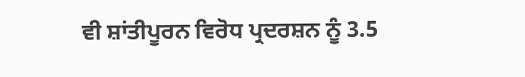ਵੀ ਸ਼ਾਂਤੀਪੂਰਨ ਵਿਰੋਧ ਪ੍ਰਦਰਸ਼ਨ ਨੂੰ 3.5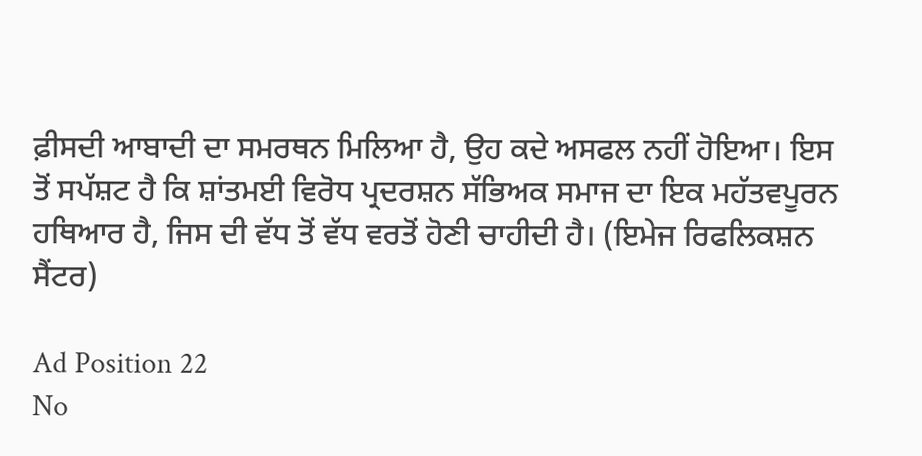ਫ਼ੀਸਦੀ ਆਬਾਦੀ ਦਾ ਸਮਰਥਨ ਮਿਲਿਆ ਹੈ, ਉਹ ਕਦੇ ਅਸਫਲ ਨਹੀਂ ਹੋਇਆ। ਇਸ ਤੋਂ ਸਪੱਸ਼ਟ ਹੈ ਕਿ ਸ਼ਾਂਤਮਈ ਵਿਰੋਧ ਪ੍ਰਦਰਸ਼ਨ ਸੱਭਿਅਕ ਸਮਾਜ ਦਾ ਇਕ ਮਹੱਤਵਪੂਰਨ ਹਥਿਆਰ ਹੈ, ਜਿਸ ਦੀ ਵੱਧ ਤੋਂ ਵੱਧ ਵਰਤੋਂ ਹੋਣੀ ਚਾਹੀਦੀ ਹੈ। (ਇਮੇਜ ਰਿਫਲਿਕਸ਼ਨ ਸੈਂਟਰ)

Ad Position 22
No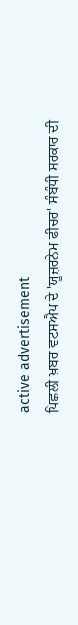active advertisement
ਪਿਛਲੀ ਖ਼ਬਰ ਵਟਸਐਪ ਦੇ 'ਯੂਜ਼ਰਨੇਮ ਫੀਚਰ' ਸੰਬੰਧੀ ਸਰਕਾਰ ਦੀ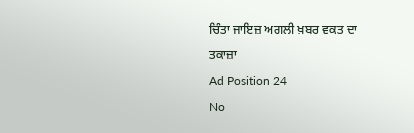ਚਿੰਤਾ ਜਾਇਜ਼ ਅਗਲੀ ਖ਼ਬਰ ਵਕਤ ਦਾ ਤਕਾਜ਼ਾ
Ad Position 24
No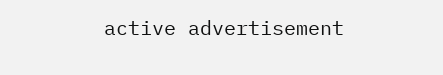active advertisement